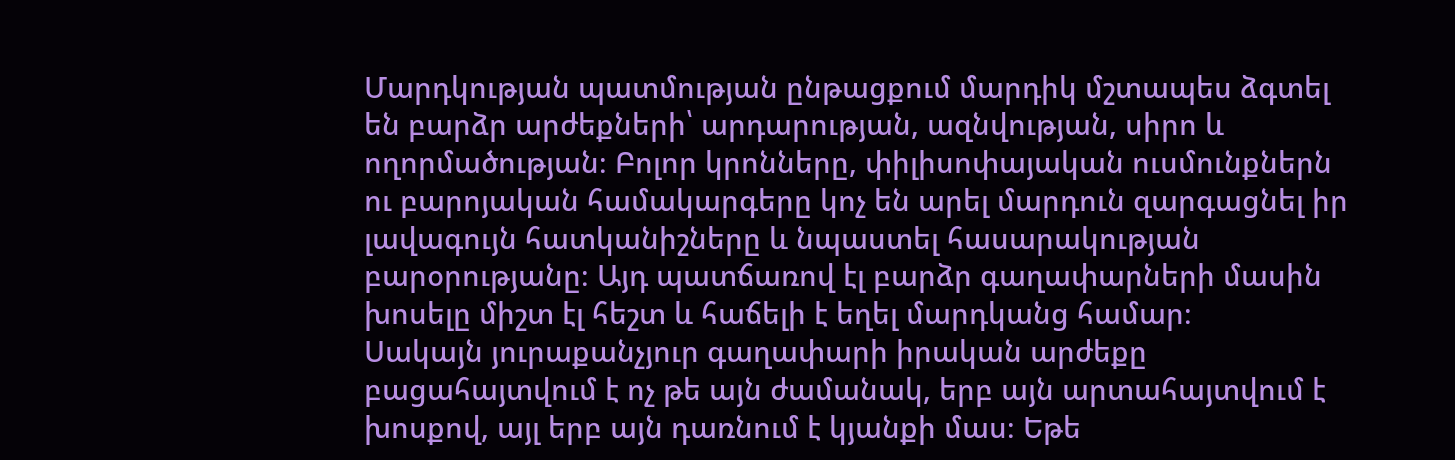Մարդկության պատմության ընթացքում մարդիկ մշտապես ձգտել են բարձր արժեքների՝ արդարության, ազնվության, սիրո և ողորմածության։ Բոլոր կրոնները, փիլիսոփայական ուսմունքներն ու բարոյական համակարգերը կոչ են արել մարդուն զարգացնել իր լավագույն հատկանիշները և նպաստել հասարակության բարօրությանը։ Այդ պատճառով էլ բարձր գաղափարների մասին խոսելը միշտ էլ հեշտ և հաճելի է եղել մարդկանց համար։
Սակայն յուրաքանչյուր գաղափարի իրական արժեքը բացահայտվում է ոչ թե այն ժամանակ, երբ այն արտահայտվում է խոսքով, այլ երբ այն դառնում է կյանքի մաս։ Եթե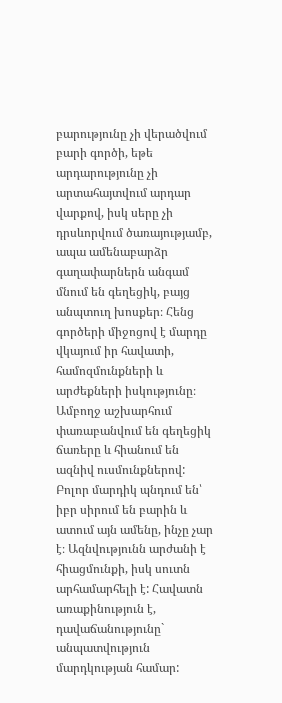բարությունը չի վերածվում բարի գործի, եթե արդարությունը չի արտահայտվում արդար վարքով, իսկ սերը չի դրսևորվում ծառայությամբ, ապա ամենաբարձր գաղափարներն անգամ մնում են գեղեցիկ, բայց անպտուղ խոսքեր։ Հենց գործերի միջոցով է մարդը վկայում իր հավատի, համոզմունքների և արժեքների իսկությունը։
Ամբողջ աշխարհում փառաբանվում են գեղեցիկ ճառերը և հիանում են ազնիվ ուսմունքներով: Բոլոր մարդիկ պնդում են՝ իբր սիրում են բարին և ատում այն ամենը, ինչը չար է։ Ազնվությունն արժանի է հիացմունքի, իսկ սուտն արհամարհելի է: Հավատն առաքինություն է, դավաճանությունը` անպատվություն մարդկության համար: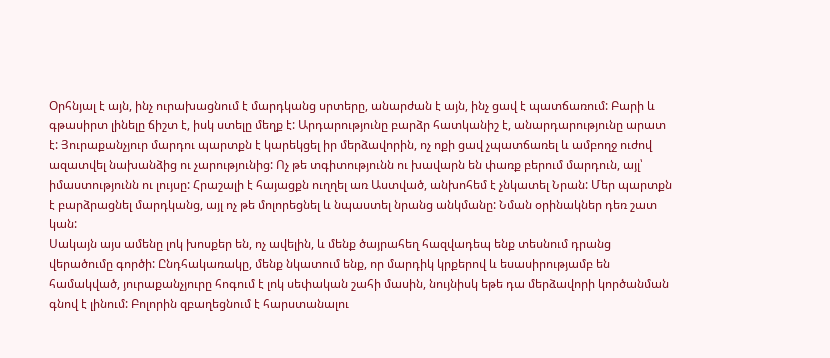Օրհնյալ է այն, ինչ ուրախացնում է մարդկանց սրտերը, անարժան է այն, ինչ ցավ է պատճառում: Բարի և գթասիրտ լինելը ճիշտ է, իսկ ստելը մեղք է: Արդարությունը բարձր հատկանիշ է, անարդարությունը արատ է: Յուրաքանչյուր մարդու պարտքն է կարեկցել իր մերձավորին, ոչ ոքի ցավ չպատճառել և ամբողջ ուժով ազատվել նախանձից ու չարությունից: Ոչ թե տգիտությունն ու խավարն են փառք բերում մարդուն, այլ՝ իմաստությունն ու լույսը: Հրաշալի է հայացքն ուղղել առ Աստված, անխոհեմ է չնկատել Նրան: Մեր պարտքն է բարձրացնել մարդկանց, այլ ոչ թե մոլորեցնել և նպաստել նրանց անկմանը: Նման օրինակներ դեռ շատ կան:
Սակայն այս ամենը լոկ խոսքեր են, ոչ ավելին, և մենք ծայրահեղ հազվադեպ ենք տեսնում դրանց վերածումը գործի: Ընդհակառակը, մենք նկատում ենք, որ մարդիկ կրքերով և եսասիրությամբ են համակված, յուրաքանչյուրը հոգում է լոկ սեփական շահի մասին, նույնիսկ եթե դա մերձավորի կործանման գնով է լինում: Բոլորին զբաղեցնում է հարստանալու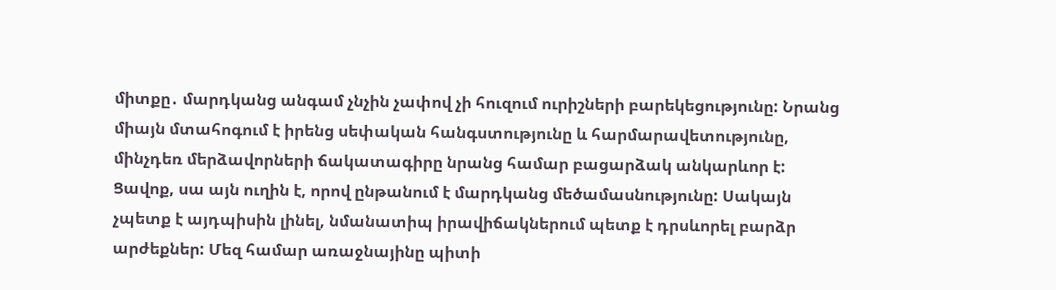միտքը․ մարդկանց անգամ չնչին չափով չի հուզում ուրիշների բարեկեցությունը: Նրանց միայն մտահոգում է իրենց սեփական հանգստությունը և հարմարավետությունը, մինչդեռ մերձավորների ճակատագիրը նրանց համար բացարձակ անկարևոր է:
Ցավոք, սա այն ուղին է, որով ընթանում է մարդկանց մեծամասնությունը: Սակայն չպետք է այդպիսին լինել, նմանատիպ իրավիճակներում պետք է դրսևորել բարձր արժեքներ: Մեզ համար առաջնայինը պիտի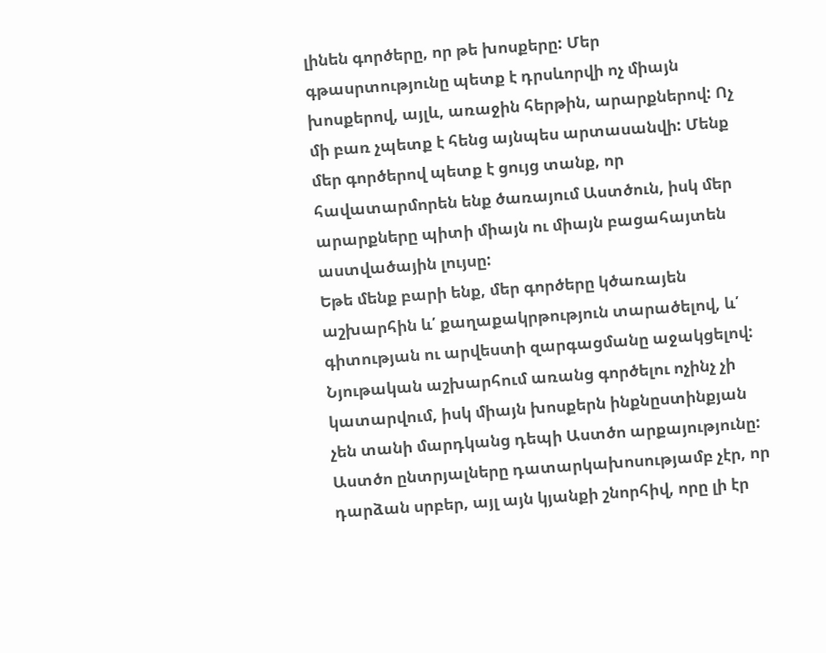լինեն գործերը, որ թե խոսքերը: Մեր գթասրտությունը պետք է դրսևորվի ոչ միայն խոսքերով, այլև, առաջին հերթին, արարքներով: Ոչ մի բառ չպետք է հենց այնպես արտասանվի: Մենք մեր գործերով պետք է ցույց տանք, որ հավատարմորեն ենք ծառայում Աստծուն, իսկ մեր արարքները պիտի միայն ու միայն բացահայտեն աստվածային լույսը:
Եթե մենք բարի ենք, մեր գործերը կծառայեն աշխարհին և՛ քաղաքակրթություն տարածելով, և՛ գիտության ու արվեստի զարգացմանը աջակցելով: Նյութական աշխարհում առանց գործելու ոչինչ չի կատարվում, իսկ միայն խոսքերն ինքնըստինքյան չեն տանի մարդկանց դեպի Աստծո արքայությունը: Աստծո ընտրյալները դատարկախոսությամբ չէր, որ դարձան սրբեր, այլ այն կյանքի շնորհիվ, որը լի էր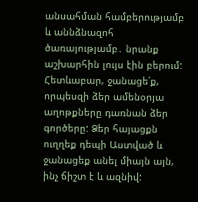անսահման համբերությամբ և աննձնազոհ ծառայությամբ․ նրանք աշխարհին լույս էին բերում:
Հետևաբար, ջանացե՛ք, որպեսզի ձեր ամենօրյա աղոթքները դառնան ձեր գործերը: Ձեր հայացքն ուղղեք դեպի Աստված և ջանացեք անել միայն այն, ինչ ճիշտ է և ազնիվ: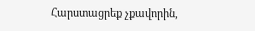Հարստացրեք չքավորին,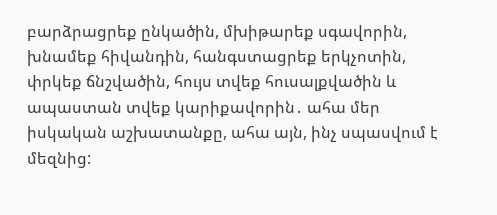բարձրացրեք ընկածին, մխիթարեք սգավորին, խնամեք հիվանդին, հանգստացրեք երկչոտին, փրկեք ճնշվածին, հույս տվեք հուսալքվածին և ապաստան տվեք կարիքավորին․ ահա մեր իսկական աշխատանքը, ահա այն, ինչ սպասվում է մեզնից: